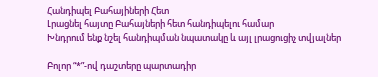Հանդիպել Բահայիների Հետ
Լրացնել հայտը Բահայների հետ հանդիպելու համար
Խնդրում ենք նշել հանդիպման նպատակը և այլ լրացուցիչ տվյալներ

Բոլոր “*”-ով դաշտերը պարտադիր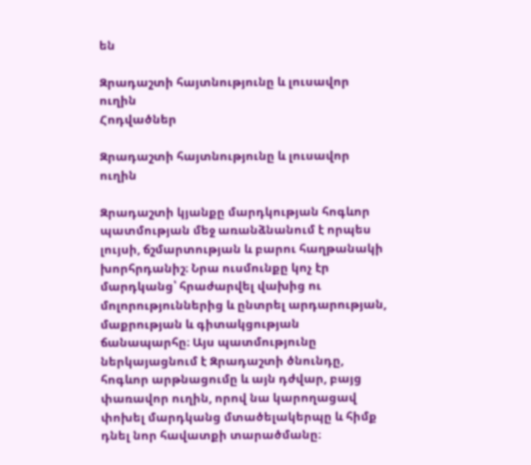են

Զրադաշտի հայտնությունը և լուսավոր ուղին
Հոդվածներ

Զրադաշտի հայտնությունը և լուսավոր ուղին

Զրադաշտի կյանքը մարդկության հոգևոր պատմության մեջ առանձնանում է որպես լույսի, ճշմարտության և բարու հաղթանակի խորհրդանիշ։ Նրա ուսմունքը կոչ էր մարդկանց՝ հրաժարվել վախից ու մոլորություններից և ընտրել արդարության, մաքրության և գիտակցության ճանապարհը։ Այս պատմությունը ներկայացնում է Զրադաշտի ծնունդը, հոգևոր արթնացումը և այն դժվար, բայց փառավոր ուղին, որով նա կարողացավ փոխել մարդկանց մտածելակերպը և հիմք դնել նոր հավատքի տարածմանը։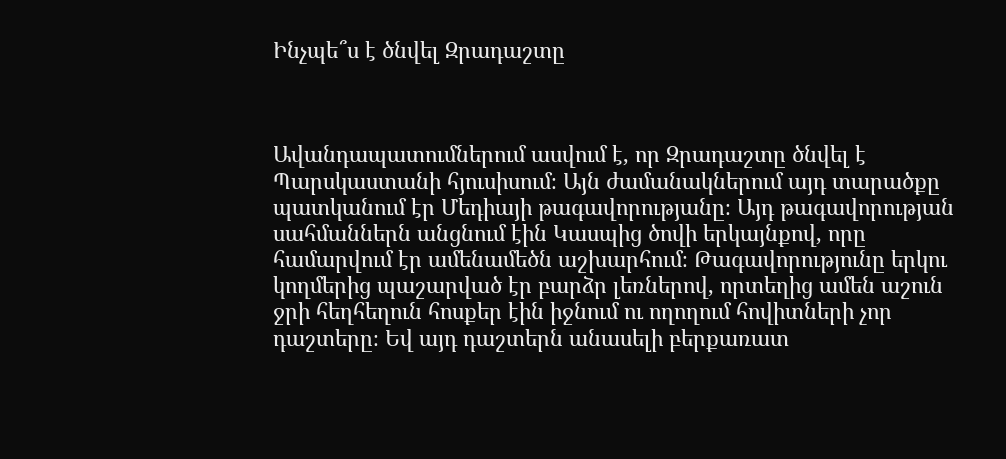Ինչպե՞ս է ծնվել Զրադաշտը



Ավանդապատումներում ասվում է, որ Զրադաշտը ծնվել է Պարսկաստանի հյուսիսում։ Այն ժամանակներում այդ տարածքը պատկանում էր Մեդիայի թագավորությանը։ Այդ թագավորության սահմաններն անցնում էին Կասպից ծովի երկայնքով, որը համարվում էր ամենամեծն աշխարհում։ Թագավորությունը երկու կողմերից պաշարված էր բարձր լեռներով, որտեղից ամեն աշուն ջրի հեղհեղուն հոսքեր էին իջնում ու ողողում հովիտների չոր դաշտերը։ Եվ այդ դաշտերն անասելի բերքառատ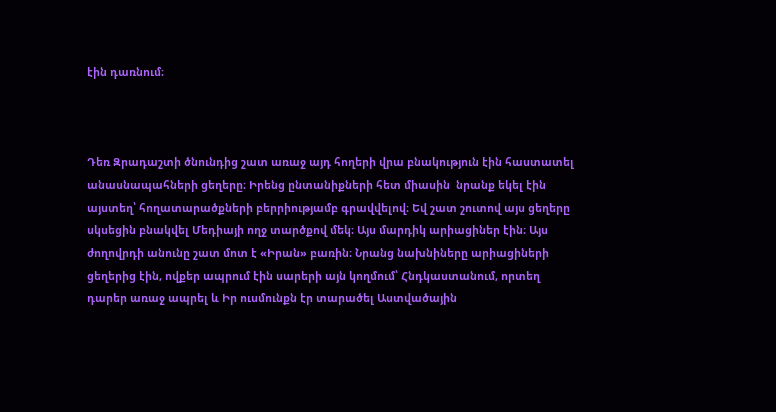էին դառնում։



Դեռ Զրադաշտի ծնունդից շատ առաջ այդ հողերի վրա բնակություն էին հաստատել անասնապահների ցեղերը։ Իրենց ընտանիքների հետ միասին  նրանք եկել էին այստեղ՝ հողատարածքների բերրիությամբ գրավվելով։ Եվ շատ շուտով այս ցեղերը սկսեցին բնակվել Մեդիայի ողջ տարծքով մեկ։ Այս մարդիկ արիացիներ էին։ Այս ժողովրդի անունը շատ մոտ է «Իրան» բառին։ Նրանց նախնիները արիացիների ցեղերից էին, ովքեր ապրում էին սարերի այն կողմում՝ Հնդկաստանում, որտեղ դարեր առաջ ապրել և Իր ուսմունքն էր տարածել Աստվածային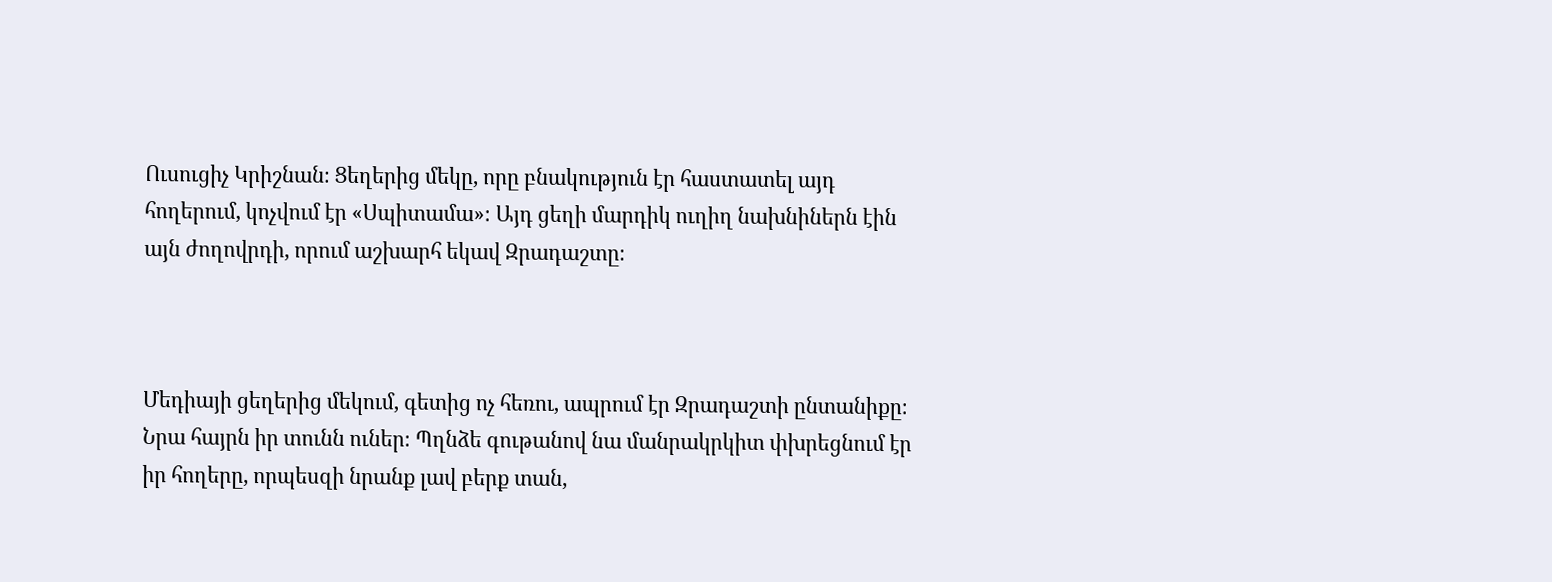Ուսուցիչ Կրիշնան։ Ցեղերից մեկը, որը բնակություն էր հաստատել այդ հողերում, կոչվում էր «Սպիտամա»։ Այդ ցեղի մարդիկ ուղիղ նախնիներն էին այն ժողովրդի, որում աշխարհ եկավ Զրադաշտը։



Մեդիայի ցեղերից մեկում, գետից ոչ հեռու, ապրում էր Զրադաշտի ընտանիքը։ Նրա հայրն իր տունն ուներ։ Պղնձե գութանով նա մանրակրկիտ փխրեցնում էր իր հողերը, որպեսզի նրանք լավ բերք տան,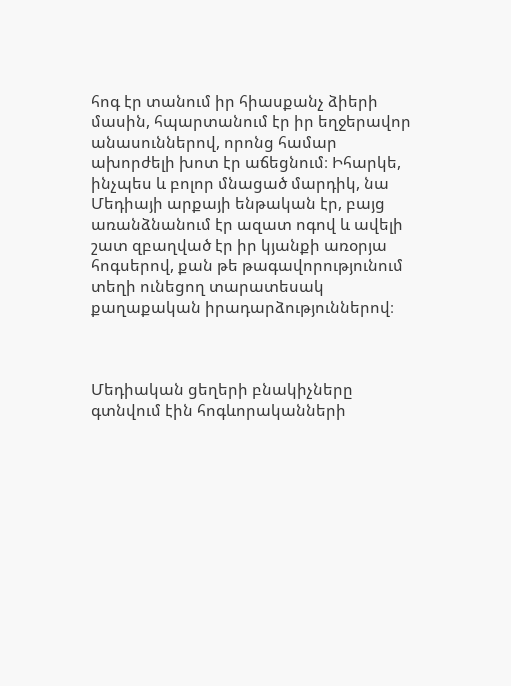հոգ էր տանում իր հիասքանչ ձիերի մասին, հպարտանում էր իր եղջերավոր անասուններով, որոնց համար ախորժելի խոտ էր աճեցնում։ Իհարկե, ինչպես և բոլոր մնացած մարդիկ, նա Մեդիայի արքայի ենթական էր, բայց առանձնանում էր ազատ ոգով և ավելի շատ զբաղված էր իր կյանքի առօրյա հոգսերով, քան թե թագավորությունում տեղի ունեցող տարատեսակ քաղաքական իրադարձություններով։



Մեդիական ցեղերի բնակիչները գտնվում էին հոգևորականների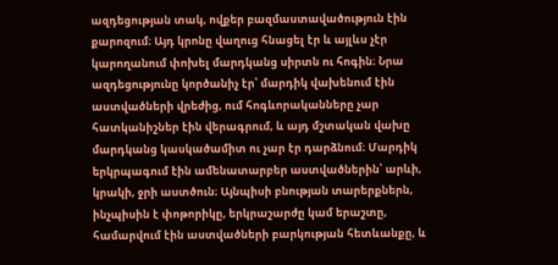ազդեցության տակ, ովքեր բազմաստավածություն էին քարոզում։ Այդ կրոնը վաղուց հնացել էր և այլևս չէր կարողանում փոխել մարդկանց սիրտն ու հոգին։ Նրա ազդեցությունը կործանիչ էր՝ մարդիկ վախենում էին աստվածների վրեժից, ում հոգևորականները չար հատկանիշներ էին վերագրում, և այդ մշտական վախը մարդկանց կասկածամիտ ու չար էր դարձնում։ Մարդիկ երկրպագում էին ամենատարբեր աստվածներին՝ արևի, կրակի, ջրի աստծուն։ Այնպիսի բնության տարերքներն, ինչպիսին է փոթորիկը, երկրաշարժը կամ երաշտը, համարվում էին աստվածների բարկության հետևանքը, և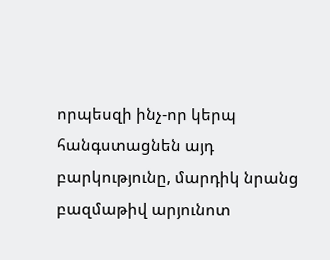որպեսզի ինչ-որ կերպ հանգստացնեն այդ բարկությունը, մարդիկ նրանց բազմաթիվ արյունոտ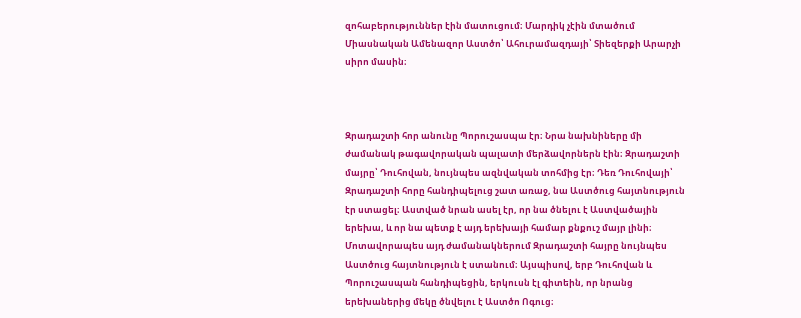զոհաբերություններ էին մատուցում։ Մարդիկ չէին մտածում Միասնական Ամենազոր Աստծո՝ Ահուրամազդայի՝ Տիեզերքի Արարչի սիրո մասին։



Զրադաշտի հոր անունը Պորուշասպա էր։ Նրա նախնիները մի ժամանակ թագավորական պալատի մերձավորներն էին։ Զրադաշտի մայրը՝ Դուհովան, նույնպես ազնվական տոհմից էր։ Դեռ Դուհովայի՝ Զրադաշտի հորը հանդիպելուց շատ առաջ, նա Աստծուց հայտնություն էր ստացել։ Աստված նրան ասել էր, որ նա ծնելու է Աստվածային երեխա, և որ նա պետք է այդ երեխայի համար քնքուշ մայր լինի։ Մոտավորապես այդ ժամանակներում Զրադաշտի հայրը նույնպես Աստծուց հայտնություն է ստանում։ Այսպիսով, երբ Դուհովան և Պորուշասպան հանդիպեցին, երկուսն էլ գիտեին, որ նրանց երեխաներից մեկը ծնվելու է Աստծո Ոգուց։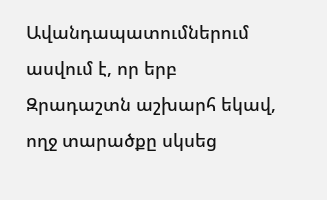Ավանդապատումներում ասվում է, որ երբ Զրադաշտն աշխարհ եկավ, ողջ տարածքը սկսեց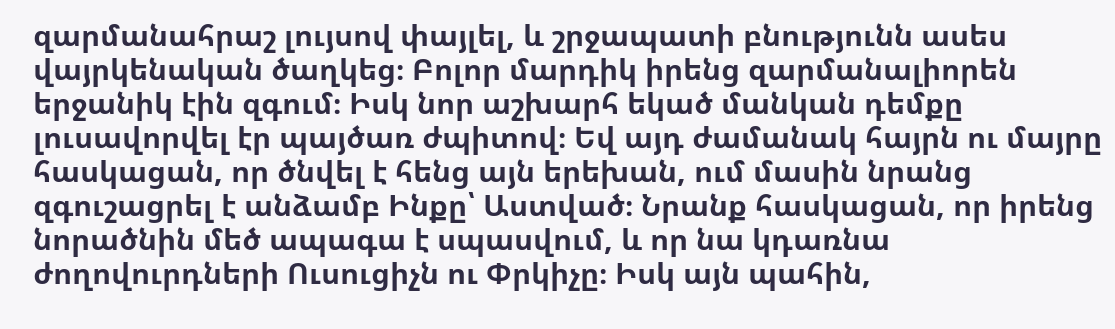զարմանահրաշ լույսով փայլել, և շրջապատի բնությունն ասես վայրկենական ծաղկեց։ Բոլոր մարդիկ իրենց զարմանալիորեն երջանիկ էին զգում։ Իսկ նոր աշխարհ եկած մանկան դեմքը լուսավորվել էր պայծառ ժպիտով։ Եվ այդ ժամանակ հայրն ու մայրը հասկացան, որ ծնվել է հենց այն երեխան, ում մասին նրանց զգուշացրել է անձամբ Ինքը՝ Աստված։ Նրանք հասկացան, որ իրենց նորածնին մեծ ապագա է սպասվում, և որ նա կդառնա ժողովուրդների Ուսուցիչն ու Փրկիչը։ Իսկ այն պահին,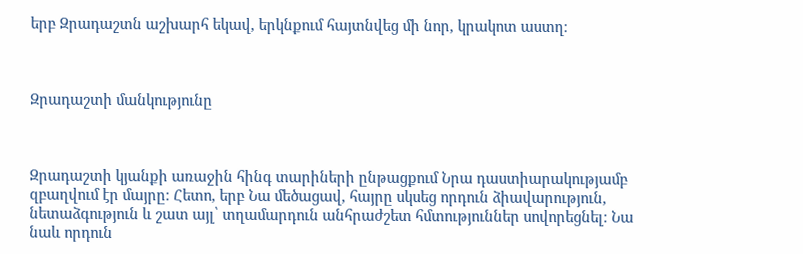երբ Զրադաշտն աշխարհ եկավ, երկնքում հայտնվեց մի նոր, կրակոտ աստղ։



Զրադաշտի մանկությունը



Զրադաշտի կյանքի առաջին հինգ տարիների ընթացքում Նրա դաստիարակությամբ զբաղվում էր մայրը։ Հետո, երբ Նա մեծացավ, հայրը սկսեց որդուն ձիավարություն, նետաձգություն և շատ այլ՝ տղամարդուն անհրաժշետ հմտություններ սովորեցնել։ Նա նաև որդուն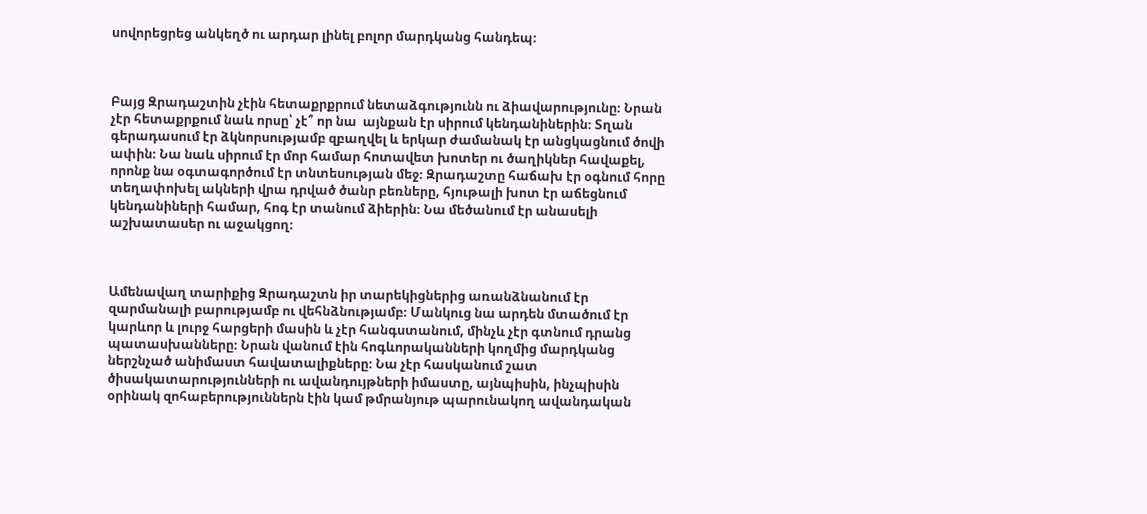սովորեցրեց անկեղծ ու արդար լինել բոլոր մարդկանց հանդեպ։



Բայց Զրադաշտին չէին հետաքրքրում նետաձգությունն ու ձիավարությունը։ Նրան չէր հետաքրքում նաև որսը՝ չէ՞ որ նա  այնքան էր սիրում կենդանիներին։ Տղան գերադասում էր ձկնորսությամբ զբաղվել և երկար ժամանակ էր անցկացնում ծովի ափին։ Նա նաև սիրում էր մոր համար հոտավետ խոտեր ու ծաղիկներ հավաքել, որոնք նա օգտագործում էր տնտեսության մեջ։ Զրադաշտը հաճախ էր օգնում հորը տեղափոխել ակների վրա դրված ծանր բեռները, հյութալի խոտ էր աճեցնում կենդանիների համար, հոգ էր տանում ձիերին։ Նա մեծանում էր անասելի աշխատասեր ու աջակցող։



Ամենավաղ տարիքից Զրադաշտն իր տարեկիցներից առանձնանում էր զարմանալի բարությամբ ու վեհնձնությամբ։ Մանկուց նա արդեն մտածում էր կարևոր և լուրջ հարցերի մասին և չէր հանգստանում, մինչև չէր գտնում դրանց պատասխանները։ Նրան վանում էին հոգևորականների կողմից մարդկանց ներշնչած անիմաստ հավատալիքները։ Նա չէր հասկանում շատ ծիսակատարությունների ու ավանդույթների իմաստը, այնպիսին, ինչպիսին օրինակ զոհաբերություններն էին կամ թմրանյութ պարունակող ավանդական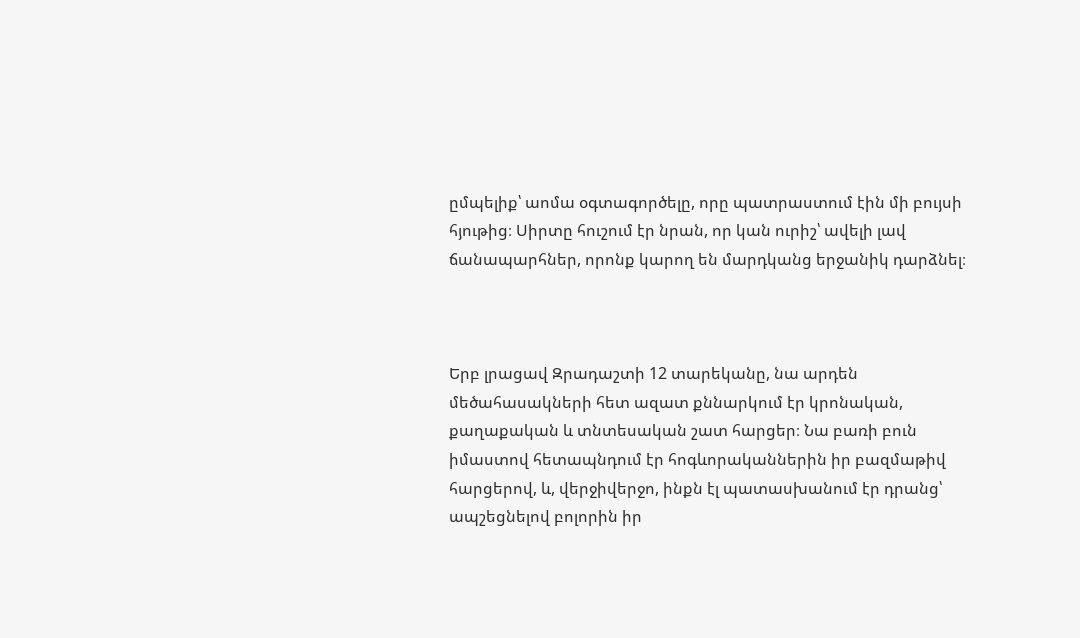ըմպելիք՝ աոմա օգտագործելը, որը պատրաստում էին մի բույսի հյութից։ Սիրտը հուշում էր նրան, որ կան ուրիշ՝ ավելի լավ ճանապարհներ, որոնք կարող են մարդկանց երջանիկ դարձնել։



Երբ լրացավ Զրադաշտի 12 տարեկանը, նա արդեն մեծահասակների հետ ազատ քննարկում էր կրոնական, քաղաքական և տնտեսական շատ հարցեր։ Նա բառի բուն իմաստով հետապնդում էր հոգևորականներին իր բազմաթիվ հարցերով, և, վերջիվերջո, ինքն էլ պատասխանում էր դրանց՝ ապշեցնելով բոլորին իր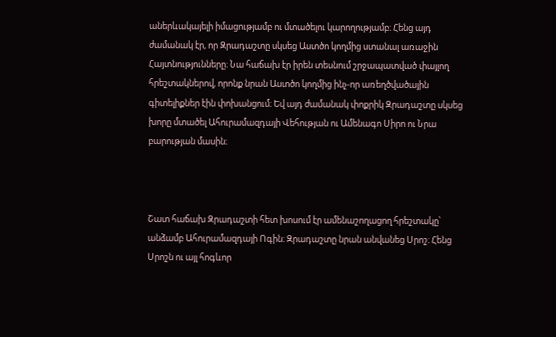աներևակայելի իմացությամբ ու մտածելու կարողությամբ։ Հենց այդ ժամանակ էր, որ Զրադաշտը սկսեց Աստծո կողմից ստանալ առաջին Հայտնությունները։ Նա հաճախ էր իրեն տեսնում շրջապատված փայլող հրեշտակներով, որոնք նրան Աստծո կողմից ինչ-որ առեղծվածային գիտելիքներ էին փոխանցում։ Եվ այդ ժամանակ փոքրիկ Զրադաշտը սկսեց խորը մտածել Ահուրամազդայի Վեհության ու Ամենագո Սիրո ու Նրա բարության մասին։



Շատ հաճախ Զրադաշտի հետ խոսում էր ամենաշողացող հրեշտակը՝ անձամբ Ահուրամազդայի Ոգին։ Զրադաշտը նրան անվանեց Սրոշ։ Հենց Սրոշն ու այլ հոգևոր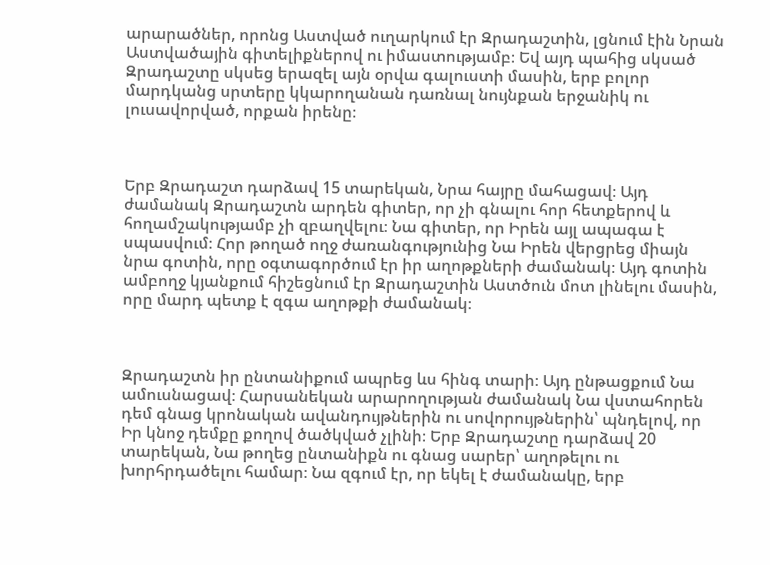արարածներ, որոնց Աստված ուղարկում էր Զրադաշտին, լցնում էին Նրան Աստվածային գիտելիքներով ու իմաստությամբ։ Եվ այդ պահից սկսած Զրադաշտը սկսեց երազել այն օրվա գալուստի մասին, երբ բոլոր մարդկանց սրտերը կկարողանան դառնալ նույնքան երջանիկ ու լուսավորված, որքան իրենը։



Երբ Զրադաշտ դարձավ 15 տարեկան, Նրա հայրը մահացավ։ Այդ ժամանակ Զրադաշտն արդեն գիտեր, որ չի գնալու հոր հետքերով և հողամշակությամբ չի զբաղվելու։ Նա գիտեր, որ Իրեն այլ ապագա է սպասվում։ Հոր թողած ողջ ժառանգությունից Նա Իրեն վերցրեց միայն նրա գոտին, որը օգտագործում էր իր աղոթքների ժամանակ։ Այդ գոտին ամբողջ կյանքում հիշեցնում էր Զրադաշտին Աստծուն մոտ լինելու մասին, որը մարդ պետք է զգա աղոթքի ժամանակ։



Զրադաշտն իր ընտանիքում ապրեց ևս հինգ տարի։ Այդ ընթացքում Նա ամուսնացավ։ Հարսանեկան արարողության ժամանակ Նա վստահորեն դեմ գնաց կրոնական ավանդույթներին ու սովորույթներին՝ պնդելով, որ Իր կնոջ դեմքը քողով ծածկված չլինի։ Երբ Զրադաշտը դարձավ 20 տարեկան, Նա թողեց ընտանիքն ու գնաց սարեր՝ աղոթելու ու խորհրդածելու համար։ Նա զգում էր, որ եկել է ժամանակը, երբ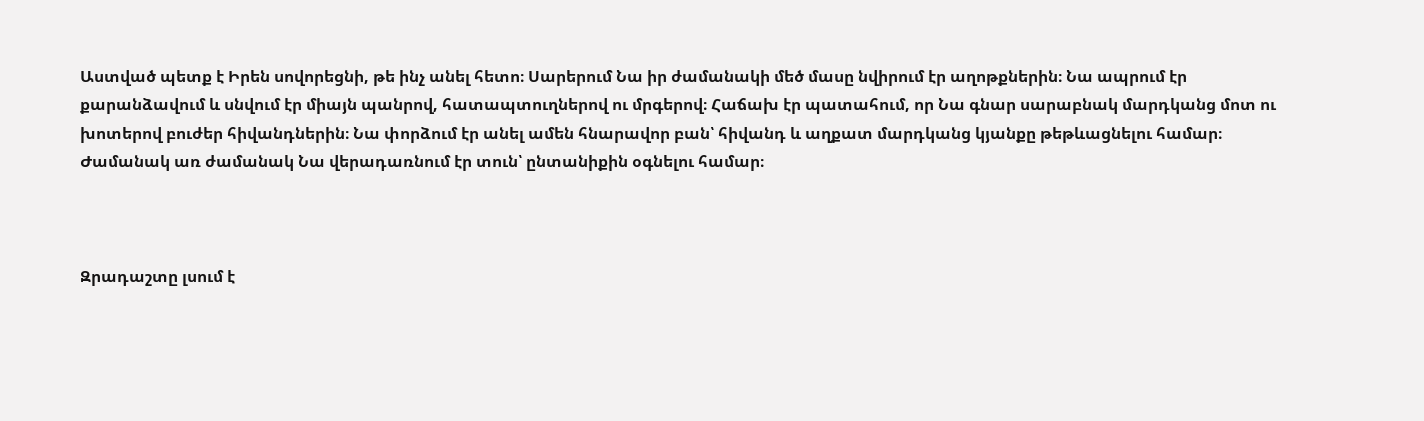Աստված պետք է Իրեն սովորեցնի, թե ինչ անել հետո։ Սարերում Նա իր ժամանակի մեծ մասը նվիրում էր աղոթքներին։ Նա ապրում էր քարանձավում և սնվում էր միայն պանրով, հատապտուղներով ու մրգերով։ Հաճախ էր պատահում, որ Նա գնար սարաբնակ մարդկանց մոտ ու խոտերով բուժեր հիվանդներին։ Նա փորձում էր անել ամեն հնարավոր բան՝ հիվանդ և աղքատ մարդկանց կյանքը թեթևացնելու համար։ Ժամանակ առ ժամանակ Նա վերադառնում էր տուն՝ ընտանիքին օգնելու համար։



Զրադաշտը լսում է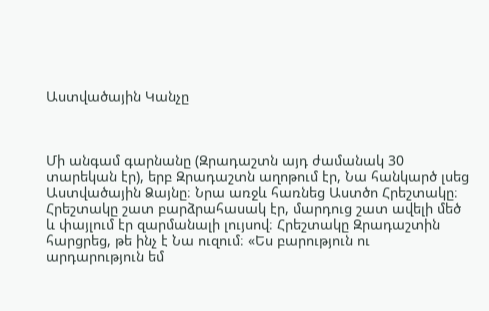Աստվածային Կանչը



Մի անգամ գարնանը (Զրադաշտն այդ ժամանակ 30 տարեկան էր), երբ Զրադաշտն աղոթում էր, Նա հանկարծ լսեց Աստվածային Ձայնը։ Նրա առջև հառնեց Աստծո Հրեշտակը։ Հրեշտակը շատ բարձրահասակ էր, մարդուց շատ ավելի մեծ և փայլում էր զարմանալի լույսով։ Հրեշտակը Զրադաշտին հարցրեց, թե ինչ է Նա ուզում։ «Ես բարություն ու արդարություն եմ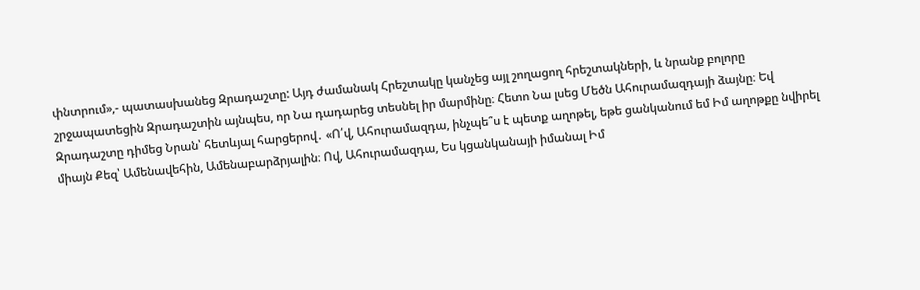փնտրում»,- պատասխանեց Զրադաշտը: Այդ ժամանակ Հրեշտակը կանչեց այլ շողացող հրեշտակների, և նրանք բոլորը շրջապատեցին Զրադաշտին այնպես, որ Նա դադարեց տեսնել իր մարմինը։ Հետո Նա լսեց Մեծն Ահուրամազդայի ձայնը։ Եվ Զրադաշտը դիմեց Նրան՝ հետևյալ հարցերով․ «Ո՛վ, Ահուրամազդա, ինչպե՞ս է պետք աղոթել, եթե ցանկանում եմ Իմ աղոթքը նվիրել միայն Քեզ՝ Ամենավեհին, Ամենաբարձրյալին։ Ով, Ահուրամազդա, Ես կցանկանայի իմանալ Իմ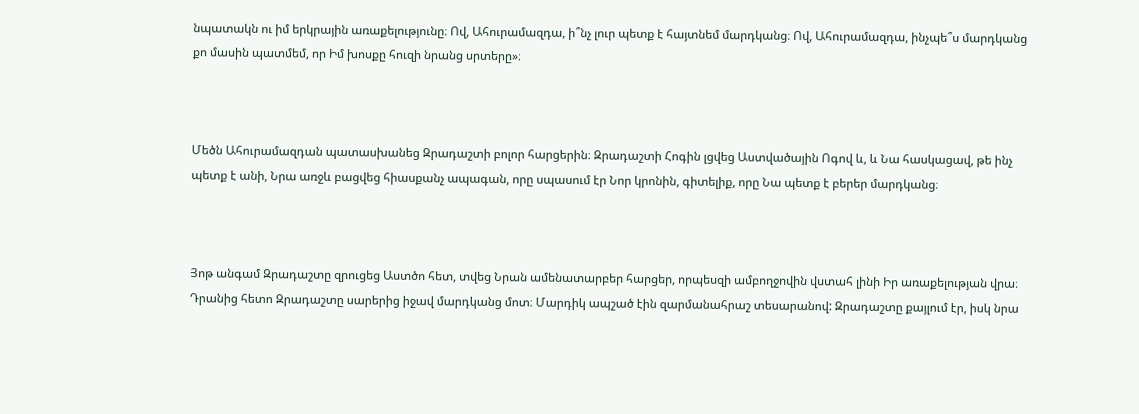նպատակն ու իմ երկրային առաքելությունը։ Ով, Ահուրամազդա, ի՞նչ լուր պետք է հայտնեմ մարդկանց։ Ով, Ահուրամազդա, ինչպե՞ս մարդկանց քո մասին պատմեմ, որ Իմ խոսքը հուզի նրանց սրտերը»։



Մեծն Ահուրամազդան պատասխանեց Զրադաշտի բոլոր հարցերին։ Զրադաշտի Հոգին լցվեց Աստվածային Ոգով և, և Նա հասկացավ, թե ինչ պետք է անի, Նրա առջև բացվեց հիասքանչ ապագան, որը սպասում էր Նոր կրոնին, գիտելիք, որը Նա պետք է բերեր մարդկանց։



Յոթ անգամ Զրադաշտը զրուցեց Աստծո հետ, տվեց Նրան ամենատարբեր հարցեր, որպեսզի ամբողջովին վստահ լինի Իր առաքելության վրա։ Դրանից հետո Զրադաշտը սարերից իջավ մարդկանց մոտ։ Մարդիկ ապշած էին զարմանահրաշ տեսարանով: Զրադաշտը քայլում էր, իսկ նրա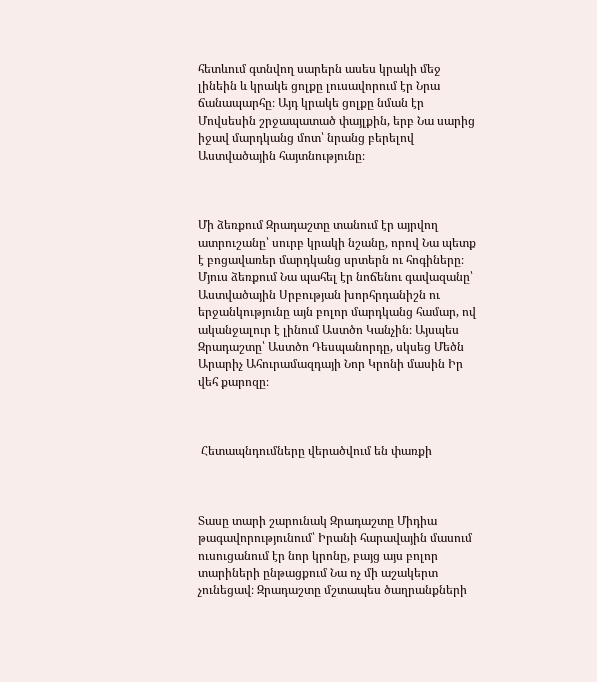հետևում գտնվող սարերն ասես կրակի մեջ լինեին և կրակե ցոլքը լուսավորում էր Նրա ճանապարհը։ Այդ կրակե ցոլքը նման էր Մովսեսին շրջապատած փայլքին, երբ Նա սարից իջավ մարդկանց մոտ՝ նրանց բերելով Աստվածային հայտնությունը։



Մի ձեռքում Զրադաշտը տանում էր այրվող ատրուշանը՝ սուրբ կրակի նշանը, որով Նա պետք է բոցավառեր մարդկանց սրտերն ու հոգիները։ Մյուս ձեռքում Նա պահել էր նոճենու գավազանը՝ Աստվածային Սրբության խորհրդանիշն ու երջանկությունը այն բոլոր մարդկանց համար, ով ականջալուր է լինում Աստծո Կանչին։ Այսպես Զրադաշտը՝ Աստծո Դեսպանորդը, սկսեց Մեծն Արարիչ Ահուրամազդայի Նոր Կրոնի մասին Իր վեհ քարոզը։



 Հետապնդումները վերածվում են փառքի



Տասը տարի շարունակ Զրադաշտը Միդիա թագավորությունում՝ Իրանի հարավային մասում ուսուցանում էր նոր կրոնը, բայց այս բոլոր տարիների ընթացքում Նա ոչ մի աշակերտ չունեցավ։ Զրադաշտը մշտապես ծաղրանքների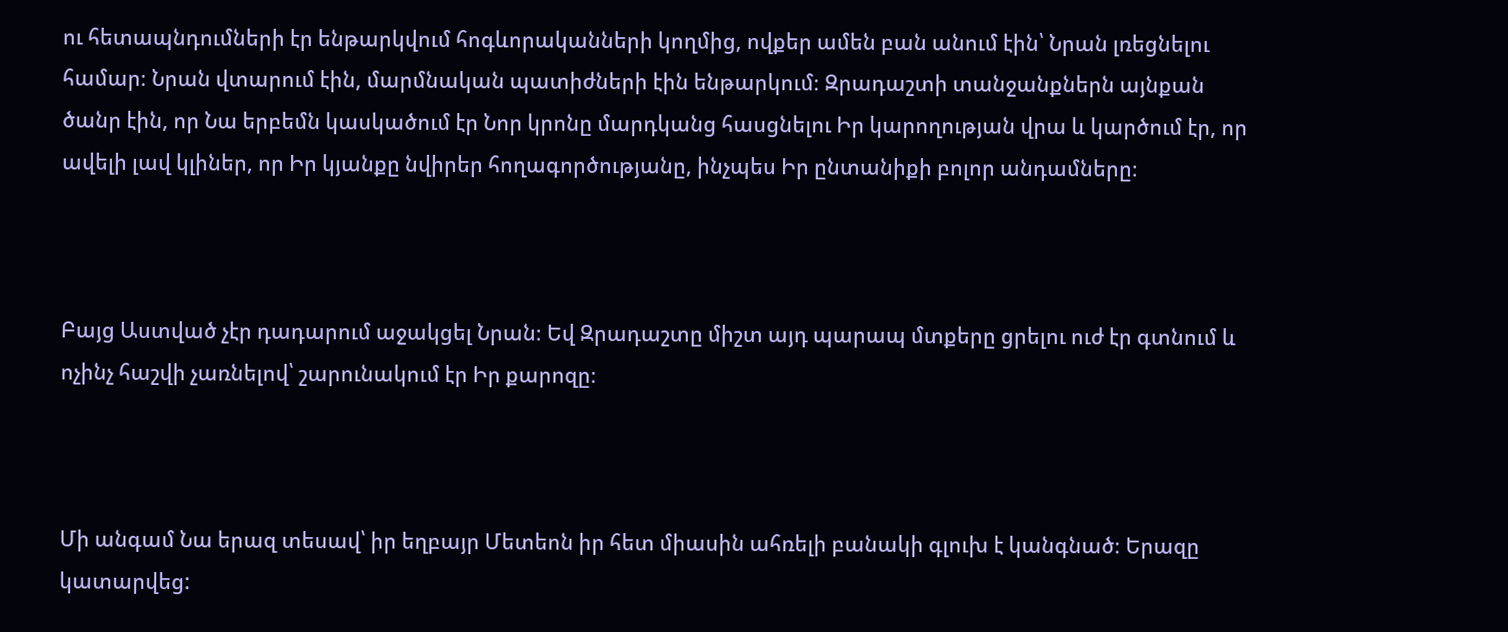ու հետապնդումների էր ենթարկվում հոգևորականների կողմից, ովքեր ամեն բան անում էին՝ Նրան լռեցնելու համար։ Նրան վտարում էին, մարմնական պատիժների էին ենթարկում։ Զրադաշտի տանջանքներն այնքան ծանր էին, որ Նա երբեմն կասկածում էր Նոր կրոնը մարդկանց հասցնելու Իր կարողության վրա և կարծում էր, որ ավելի լավ կլիներ, որ Իր կյանքը նվիրեր հողագործությանը, ինչպես Իր ընտանիքի բոլոր անդամները։



Բայց Աստված չէր դադարում աջակցել Նրան։ Եվ Զրադաշտը միշտ այդ պարապ մտքերը ցրելու ուժ էր գտնում և ոչինչ հաշվի չառնելով՝ շարունակում էր Իր քարոզը։



Մի անգամ Նա երազ տեսավ՝ իր եղբայր Մետեոն իր հետ միասին ահռելի բանակի գլուխ է կանգնած։ Երազը կատարվեց: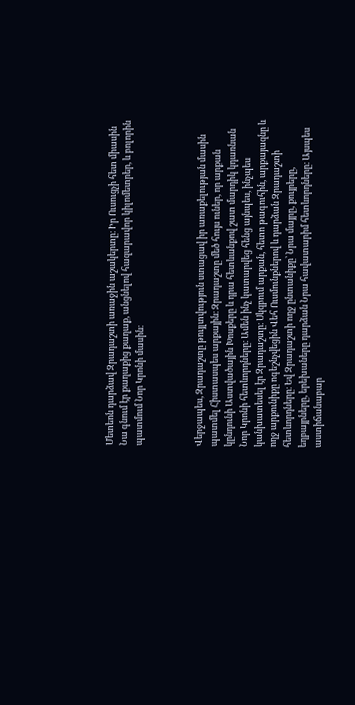Մետեոն դարձավ Զրադաշտի առաջին աշակերտը։ Իր Ուսուցչի հետ միասին Նա գնում էր քաղաքից քաղաք, անցնելով հազարավոր կիլոմետրեր, և բոլորին պատմում Նոր Կրոնի մասին։



Վերջապես, Զրադաշտը թույլտվություն ստացավ իր առաքելության մասին պատմել Հիստասպես արքային։ Զրադաշտը մեծ հույս ուներ, որ արքան կընդունի Աստվածային Խոսքերը և դրա հետևանքով շատ մարդիկ կդառնան Նոր Կրոնի հետևորդները։ Ամեն ինչ կատարվեց հենց այնպես, ինչպես կանխատեսել էր Զրադաշտը։ Սկզբում արքան, հետո թագուհին, արքայազնը և ողջ արքունիքը ոգեշնչվեցին Վեհ Ուսմունքներով և դարձան Զրադաշտի հետևորդները։ Եվ Զրադաշտի ողջ ընտանիքը՝ Նրա մայրը, քույրերը, եղբայրները, երեխաները դարձան Նրա հավատարիմ հետևորդները։ Այսպես աստիճանաբար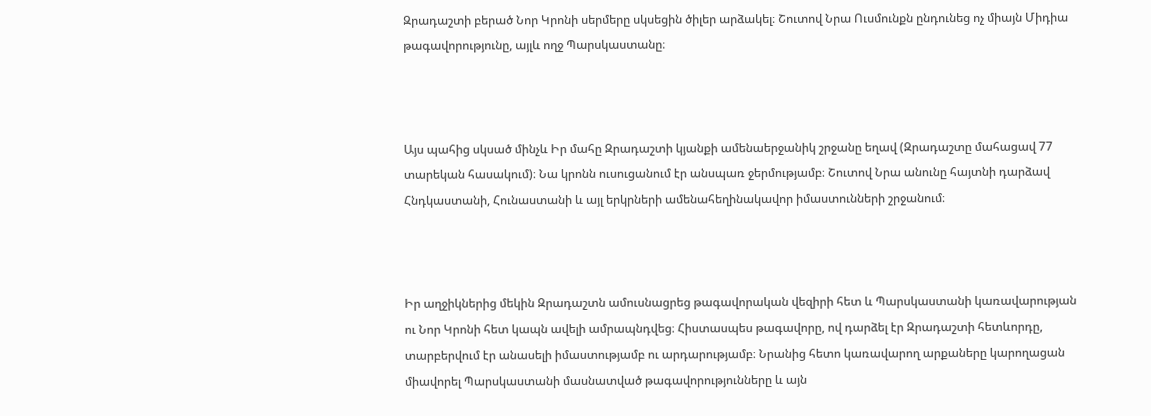Զրադաշտի բերած Նոր Կրոնի սերմերը սկսեցին ծիլեր արձակել։ Շուտով Նրա Ուսմունքն ընդունեց ոչ միայն Միդիա թագավորությունը, այլև ողջ Պարսկաստանը։



Այս պահից սկսած մինչև Իր մահը Զրադաշտի կյանքի ամենաերջանիկ շրջանը եղավ (Զրադաշտը մահացավ 77 տարեկան հասակում)։ Նա կրոնն ուսուցանում էր անսպառ ջերմությամբ։ Շուտով Նրա անունը հայտնի դարձավ Հնդկաստանի, Հունաստանի և այլ երկրների ամենահեղինակավոր իմաստունների շրջանում։



Իր աղջիկներից մեկին Զրադաշտն ամուսնացրեց թագավորական վեզիրի հետ և Պարսկաստանի կառավարության ու Նոր Կրոնի հետ կապն ավելի ամրապնդվեց։ Հիստասպես թագավորը, ով դարձել էր Զրադաշտի հետևորդը, տարբերվում էր անասելի իմաստությամբ ու արդարությամբ։ Նրանից հետո կառավարող արքաները կարողացան միավորել Պարսկաստանի մասնատված թագավորությունները և այն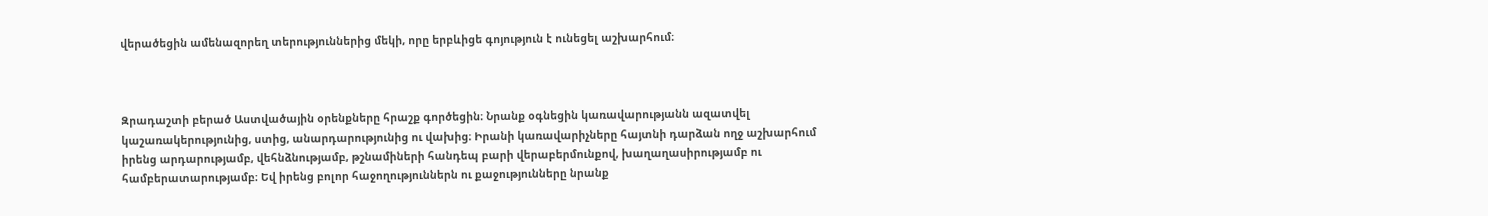վերածեցին ամենազորեղ տերություններից մեկի, որը երբևիցե գոյություն է ունեցել աշխարհում։



Զրադաշտի բերած Աստվածային օրենքները հրաշք գործեցին։ Նրանք օգնեցին կառավարությանն ազատվել կաշառակերությունից, ստից, անարդարությունից ու վախից։ Իրանի կառավարիչները հայտնի դարձան ողջ աշխարհում իրենց արդարությամբ, վեհնձնությամբ, թշնամիների հանդեպ բարի վերաբերմունքով, խաղաղասիրությամբ ու համբերատարությամբ։ Եվ իրենց բոլոր հաջողություններն ու քաջությունները նրանք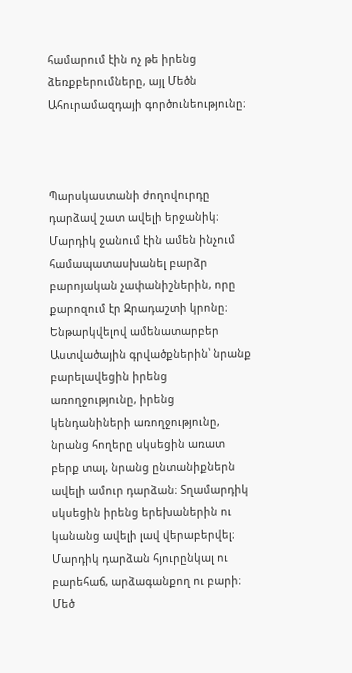համարում էին ոչ թե իրենց ձեռքբերումները, այլ Մեծն Ահուրամազդայի գործունեությունը։



Պարսկաստանի ժողովուրդը դարձավ շատ ավելի երջանիկ։ Մարդիկ ջանում էին ամեն ինչում համապատասխանել բարձր բարոյական չափանիշներին, որը քարոզում էր Զրադաշտի կրոնը։ Ենթարկվելով ամենատարբեր Աստվածային գրվածքներին՝ նրանք բարելավեցին իրենց առողջությունը, իրենց կենդանիների առողջությունը, նրանց հողերը սկսեցին առատ բերք տալ, նրանց ընտանիքներն ավելի ամուր դարձան։ Տղամարդիկ սկսեցին իրենց երեխաներին ու կանանց ավելի լավ վերաբերվել։ Մարդիկ դարձան հյուրընկալ ու բարեհաճ, արձագանքող ու բարի։ Մեծ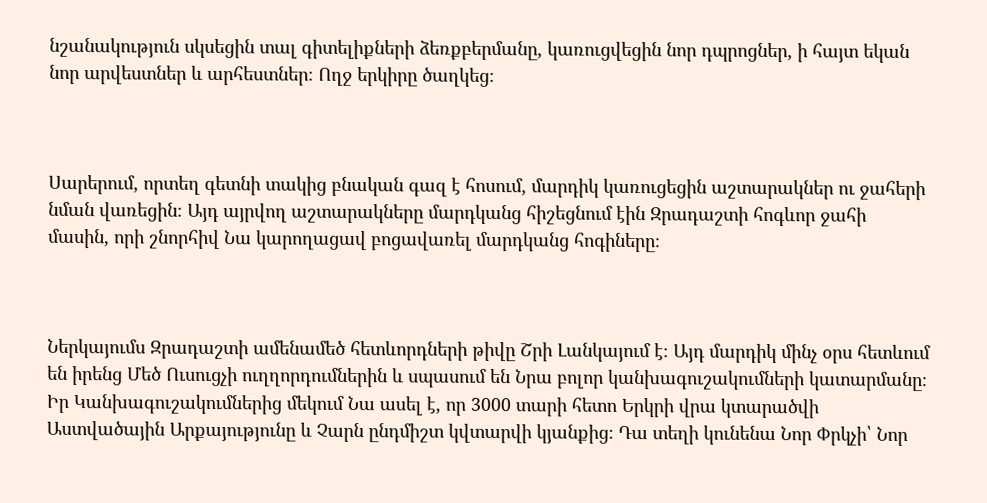նշանակություն սկսեցին տալ գիտելիքների ձեռքբերմանը, կառուցվեցին նոր դպրոցներ, ի հայտ եկան նոր արվեստներ և արհեստներ։ Ողջ երկիրը ծաղկեց։



Սարերում, որտեղ գետնի տակից բնական գազ է հոսում, մարդիկ կառուցեցին աշտարակներ ու ջահերի նման վառեցին։ Այդ այրվող աշտարակները մարդկանց հիշեցնում էին Զրադաշտի հոգևոր ջահի մասին, որի շնորհիվ Նա կարողացավ բոցավառել մարդկանց հոգիները։



Ներկայումս Զրադաշտի ամենամեծ հետևորդների թիվը Շրի Լանկայում է։ Այդ մարդիկ մինչ օրս հետևում են իրենց Մեծ Ուսուցչի ուղղորդումներին և սպասում են Նրա բոլոր կանխագուշակումների կատարմանը։ Իր Կանխագուշակումներից մեկում Նա ասել է, որ 3000 տարի հետո Երկրի վրա կտարածվի Աստվածային Արքայությունը և Չարն ընդմիշտ կվտարվի կյանքից։ Դա տեղի կունենա Նոր Փրկչի՝ Նոր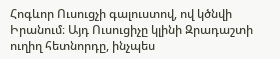Հոգևոր Ուսուցչի գալուստով, ով կծնվի Իրանում։ Այդ Ուսուցիչը կլինի Զրադաշտի ուղիղ հետնորդը, ինչպես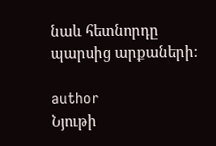նաև հետնորդը պարսից արքաների։

author
Նյութի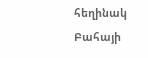հեղինակ
Բահայի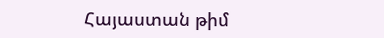Հայաստան թիմ